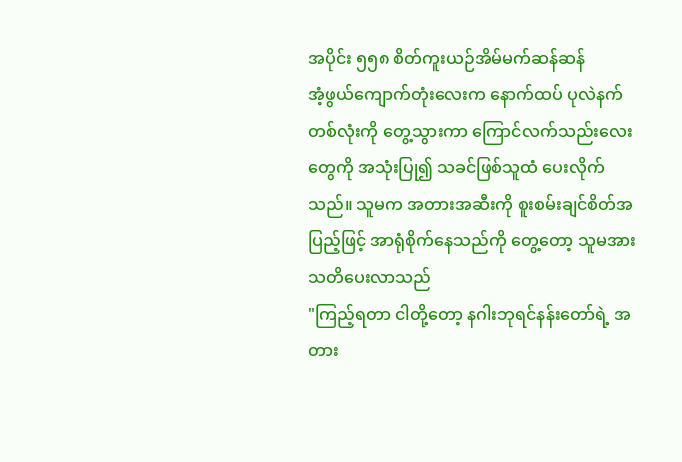အပိုင်း ၅၅၈ စိတ်ကူးယဉ်အိမ်မက်ဆန်ဆန်
အံ့ဖွယ်ကျောက်တုံးလေးက နောက်ထပ် ပုလဲနက်တစ်လုံးကို တွေ့သွားကာ ကြောင်လက်သည်းလေးတွေကို အသုံးပြု၍ သခင်ဖြစ်သူထံ ပေးလိုက်သည်။ သူမက အတားအဆီးကို စူးစမ်းချင်စိတ်အပြည့်ဖြင့် အာရုံစိုက်နေသည်ကို တွေ့တော့ သူမအား သတိပေးလာသည်
"ကြည့်ရတာ ငါတို့တော့ နဂါးဘုရင်နန်းတော်ရဲ့ အတား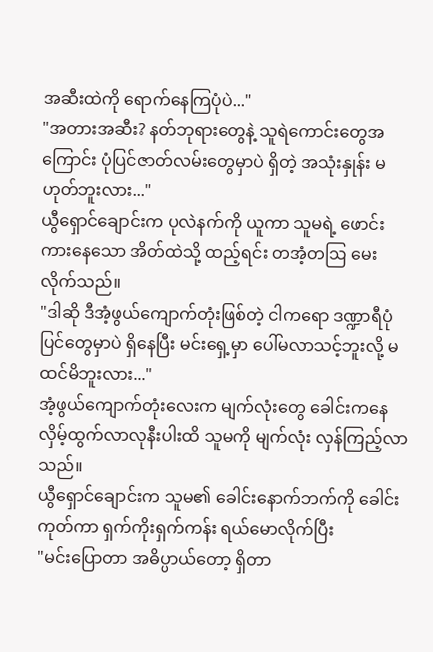အဆီးထဲကို ရောက်နေကြပုံပဲ..."
"အတားအဆီး? နတ်ဘုရားတွေနဲ့ သူရဲကောင်းတွေအကြောင်း ပုံပြင်ဇာတ်လမ်းတွေမှာပဲ ရှိတဲ့ အသုံးနှုန်း မဟုတ်ဘူးလား..."
ယွီရှောင်ချောင်းက ပုလဲနက်ကို ယူကာ သူမရဲ့ ဖောင်းကားနေသော အိတ်ထဲသို့ ထည့်ရင်း တအံ့တဩ မေးလိုက်သည်။
"ဒါဆို ဒီအံ့ဖွယ်ကျောက်တုံးဖြစ်တဲ့ ငါကရော ဒဏ္ဍာရီပုံပြင်တွေမှာပဲ ရှိနေပြီး မင်းရှေ့မှာ ပေါ်မလာသင့်ဘူးလို့ မထင်မိဘူးလား..."
အံ့ဖွယ်ကျောက်တုံးလေးက မျက်လုံးတွေ ခေါင်းကနေ လှိမ့်ထွက်လာလုနီးပါးထိ သူမကို မျက်လုံး လှန်ကြည့်လာသည်။
ယွီရှောင်ချောင်းက သူမ၏ ခေါင်းနောက်ဘက်ကို ခေါင်းကုတ်ကာ ရှက်ကိုးရှက်ကန်း ရယ်မောလိုက်ပြီး
"မင်းပြောတာ အဓိပ္ပာယ်တော့ ရှိတာ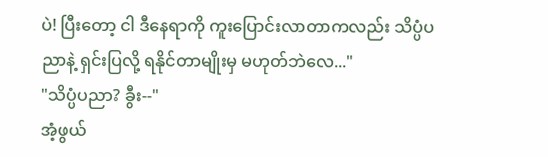ပဲ! ပြီးတော့ ငါ ဒီနေရာကို ကူးပြောင်းလာတာကလည်း သိပ္ပံပညာနဲ့ ရှင်းပြလို့ ရနိုင်တာမျိုးမှ မဟုတ်ဘဲလေ..."
"သိပ္ပံပညာ? ခွီး--"
အံ့ဖွယ်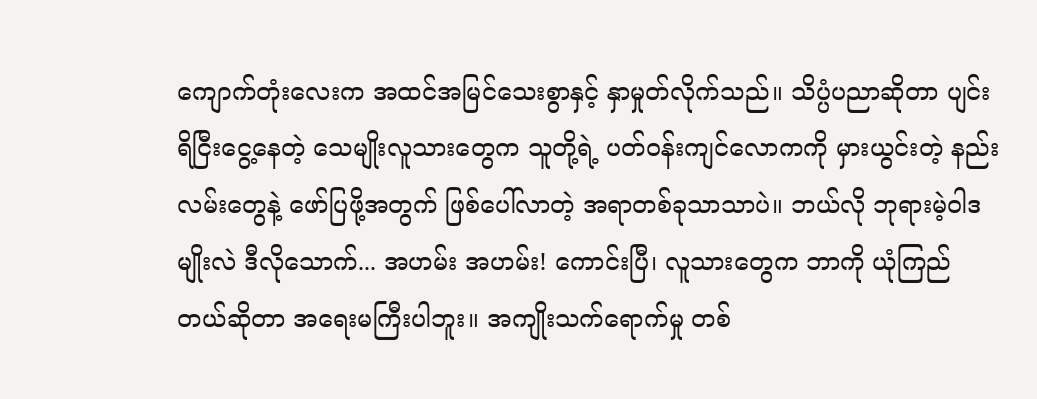ကျောက်တုံးလေးက အထင်အမြင်သေးစွာနှင့် နှာမှုတ်လိုက်သည်။ သိပ္ပံပညာဆိုတာ ပျင်းရိငြီးငွေ့နေတဲ့ သေမျိုးလူသားတွေက သူတို့ရဲ့ ပတ်ဝန်းကျင်လောကကို မှားယွင်းတဲ့ နည်းလမ်းတွေနဲ့ ဖော်ပြဖို့အတွက် ဖြစ်ပေါ်လာတဲ့ အရာတစ်ခုသာသာပဲ။ ဘယ်လို ဘုရားမဲ့ဝါဒမျိုးလဲ ဒီလိုသောက်... အဟမ်း အဟမ်း! ကောင်းပြီ၊ လူသားတွေက ဘာကို ယုံကြည်တယ်ဆိုတာ အရေးမကြီးပါဘူး။ အကျိုးသက်ရောက်မှု တစ်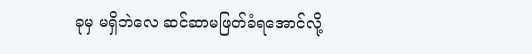ခုမှ မရှိဘဲလေ ဆင်ဆာမဖြတ်ခံရအောင်လို့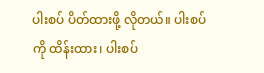ပါးစပ် ပိတ်ထားဖို့ လိုတယ်။ ပါးစပ်ကို ထိန်းထား၊ ပါးစပ်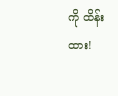ကို ထိန်းထား!